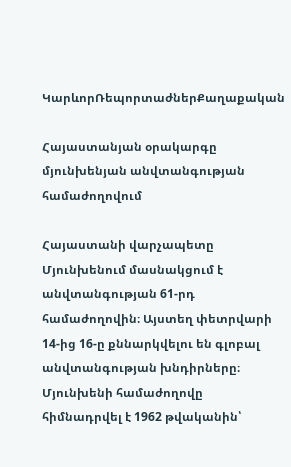ԿարևորՌեպորտաժներՔաղաքական

Հայաստանյան օրակարգը մյունխենյան անվտանգության համաժողովում

Հայաստանի վարչապետը Մյունխենում մասնակցում է անվտանգության 61-րդ համաժողովին։ Այստեղ փետրվարի 14-ից 16-ը քննարկվելու են գլոբալ անվտանգության խնդիրները։ Մյունխենի համաժողովը հիմնադրվել է 1962 թվականին՝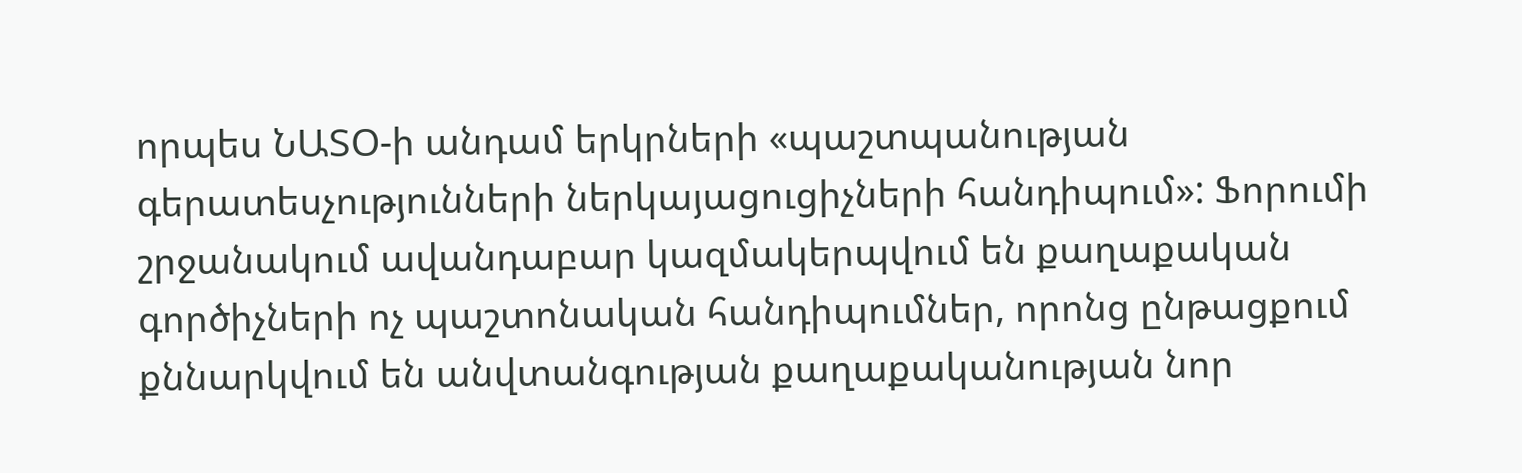որպես ՆԱՏՕ-ի անդամ երկրների «պաշտպանության գերատեսչությունների ներկայացուցիչների հանդիպում»: Ֆորումի շրջանակում ավանդաբար կազմակերպվում են քաղաքական գործիչների ոչ պաշտոնական հանդիպումներ, որոնց ընթացքում քննարկվում են անվտանգության քաղաքականության նոր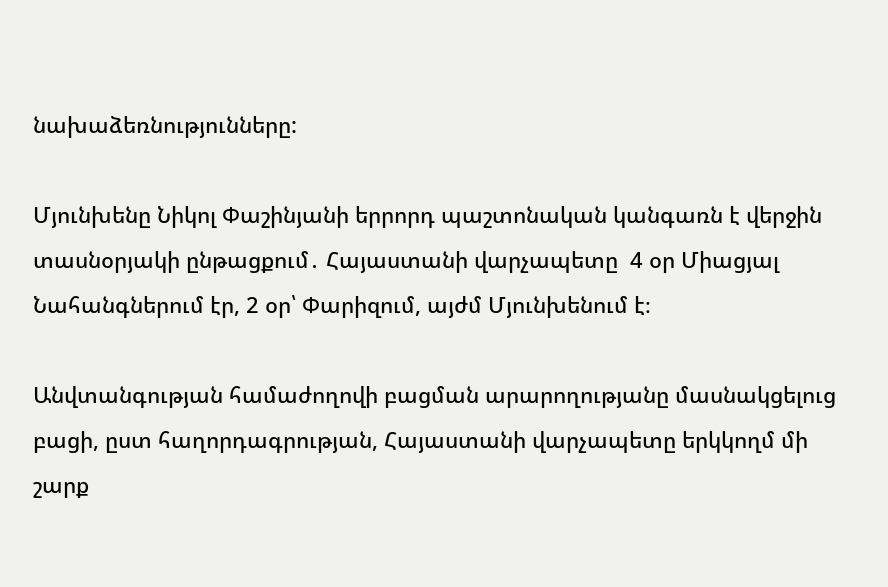նախաձեռնությունները:

Մյունխենը Նիկոլ Փաշինյանի երրորդ պաշտոնական կանգառն է վերջին տասնօրյակի ընթացքում․ Հայաստանի վարչապետը  4 օր Միացյալ Նահանգներում էր, 2 օր՝ Փարիզում, այժմ Մյունխենում է։

Անվտանգության համաժողովի բացման արարողությանը մասնակցելուց բացի, ըստ հաղորդագրության, Հայաստանի վարչապետը երկկողմ մի շարք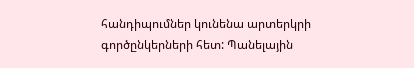հանդիպումներ կունենա արտերկրի գործընկերների հետ: Պանելային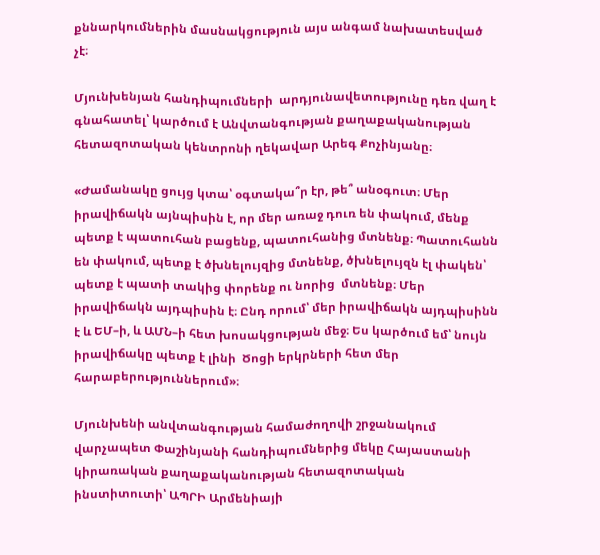քննարկումներին մասնակցություն այս անգամ նախատեսված չէ։

Մյունխենյան հանդիպումների  արդյունավետությունը դեռ վաղ է գնահատել՝ կարծում է Անվտանգության քաղաքականության հետազոտական կենտրոնի ղեկավար Արեգ Քոչինյանը։

«Ժամանակը ցույց կտա՝ օգտակա՞ր էր, թե՞ անօգուտ։ Մեր իրավիճակն այնպիսին է, որ մեր առաջ դուռ են փակում, մենք պետք է պատուհան բացենք, պատուհանից մտնենք։ Պատուհանն են փակում, պետք է ծխնելույզից մտնենք, ծխնելույզն էլ փակեն՝ պետք է պատի տակից փորենք ու նորից  մտնենք։ Մեր իրավիճակն այդպիսին է։ Ընդ որում՝ մեր իրավիճակն այդպիսինն է և ԵՄ–ի, և ԱՄՆ–ի հետ խոսակցության մեջ։ Ես կարծում եմ՝ նույն իրավիճակը պետք է լինի  Ծոցի երկրների հետ մեր հարաբերություններում»։

Մյունխենի անվտանգության համաժողովի շրջանակում վարչապետ Փաշինյանի հանդիպումներից մեկը Հայաստանի կիրառական քաղաքականության հետազոտական ինստիտուտի՝ ԱՊՐԻ Արմենիայի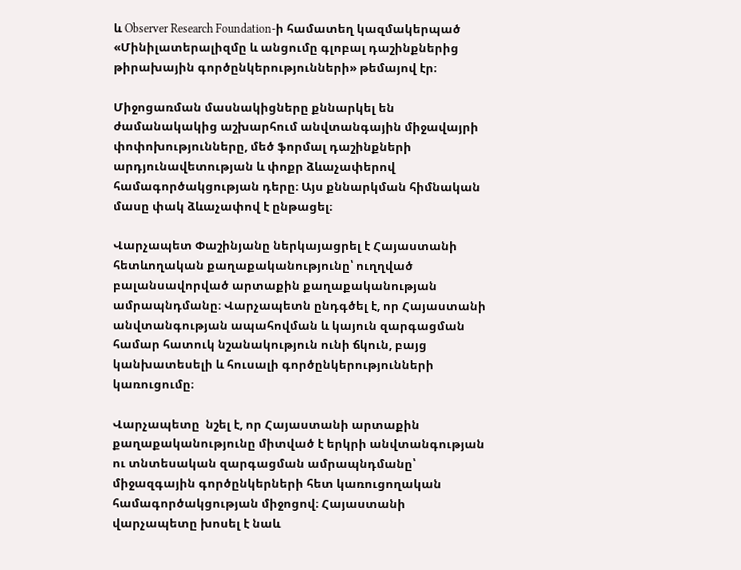և Observer Research Foundation-ի համատեղ կազմակերպած «Մինիլատերալիզմը և անցումը գլոբալ դաշինքներից թիրախային գործընկերությունների» թեմայով էր։

Միջոցառման մասնակիցները քննարկել են ժամանակակից աշխարհում անվտանգային միջավայրի փոփոխությունները, մեծ ֆորմալ դաշինքների արդյունավետության և փոքր ձևաչափերով համագործակցության դերը։ Այս քննարկման հիմնական մասը փակ ձևաչափով է ընթացել։

Վարչապետ Փաշինյանը ներկայացրել է Հայաստանի հետևողական քաղաքականությունը՝ ուղղված բալանսավորված արտաքին քաղաքականության ամրապնդմանը։ Վարչապետն ընդգծել է, որ Հայաստանի անվտանգության ապահովման և կայուն զարգացման համար հատուկ նշանակություն ունի ճկուն, բայց կանխատեսելի և հուսալի գործընկերությունների կառուցումը։

Վարչապետը  նշել է, որ Հայաստանի արտաքին քաղաքականությունը միտված է երկրի անվտանգության ու տնտեսական զարգացման ամրապնդմանը՝ միջազգային գործընկերների հետ կառուցողական համագործակցության միջոցով։ Հայաստանի վարչապետը խոսել է նաև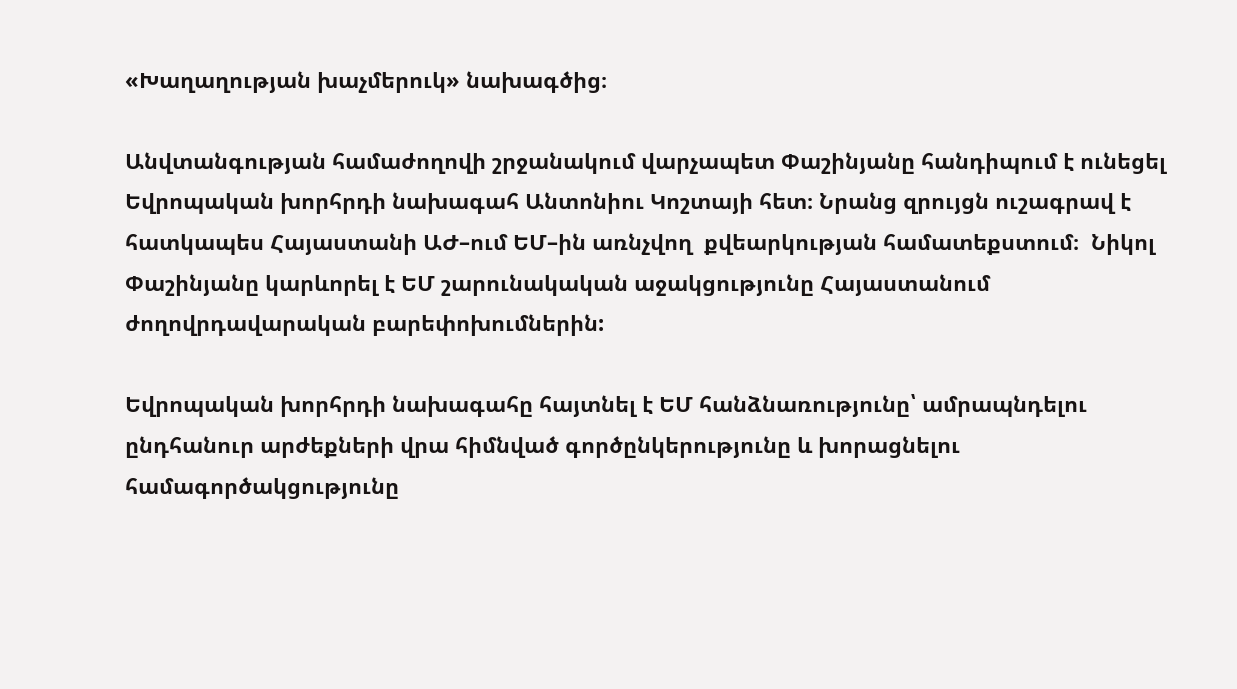«Խաղաղության խաչմերուկ» նախագծից։

Անվտանգության համաժողովի շրջանակում վարչապետ Փաշինյանը հանդիպում է ունեցել Եվրոպական խորհրդի նախագահ Անտոնիու Կոշտայի հետ։ Նրանց զրույցն ուշագրավ է հատկապես Հայաստանի ԱԺ–ում ԵՄ–ին առնչվող  քվեարկության համատեքստում։  Նիկոլ Փաշինյանը կարևորել է ԵՄ շարունակական աջակցությունը Հայաստանում ժողովրդավարական բարեփոխումներին:

Եվրոպական խորհրդի նախագահը հայտնել է ԵՄ հանձնառությունը՝ ամրապնդելու ընդհանուր արժեքների վրա հիմնված գործընկերությունը և խորացնելու համագործակցությունը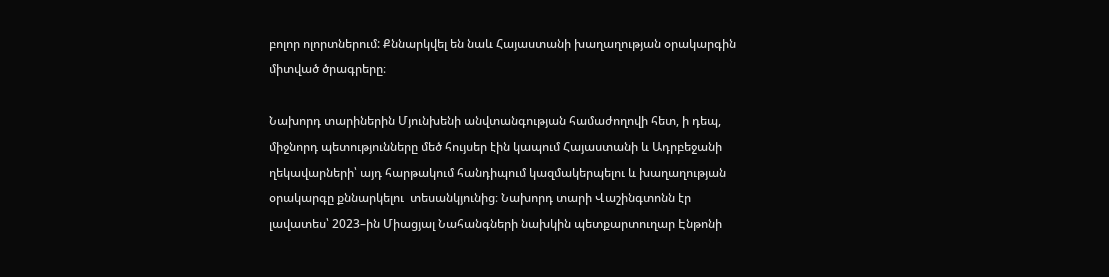բոլոր ոլորտներում: Քննարկվել են նաև Հայաստանի խաղաղության օրակարգին միտված ծրագրերը։

Նախորդ տարիներին Մյունխենի անվտանգության համաժողովի հետ, ի դեպ, միջնորդ պետությունները մեծ հույսեր էին կապում Հայաստանի և Ադրբեջանի ղեկավարների՝ այդ հարթակում հանդիպում կազմակերպելու և խաղաղության օրակարգը քննարկելու  տեսանկյունից։ Նախորդ տարի Վաշինգտոնն էր լավատես՝ 2023–ին Միացյալ Նահանգների նախկին պետքարտուղար Էնթոնի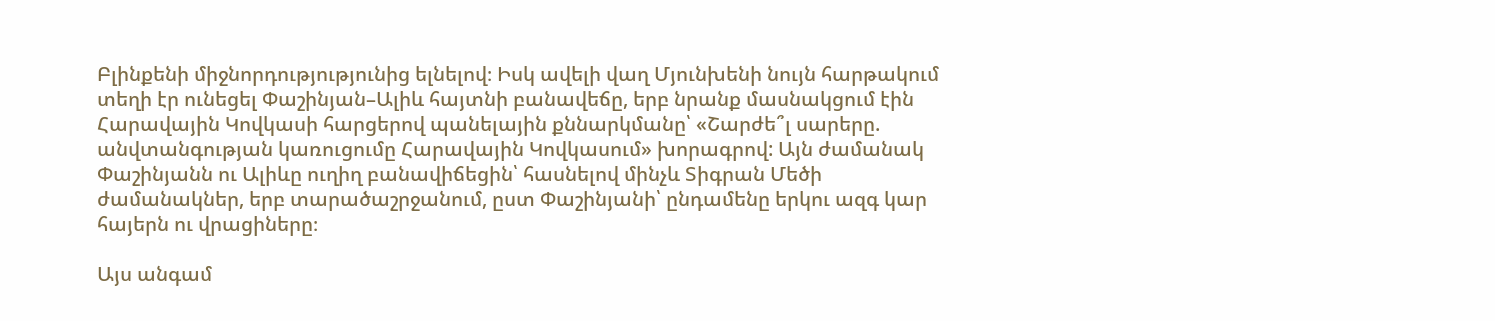Բլինքենի միջնորդությությունից ելնելով։ Իսկ ավելի վաղ Մյունխենի նույն հարթակում տեղի էր ունեցել Փաշինյան–Ալիև հայտնի բանավեճը, երբ նրանք մասնակցում էին Հարավային Կովկասի հարցերով պանելային քննարկմանը՝ «Շարժե՞լ սարերը. անվտանգության կառուցումը Հարավային Կովկասում» խորագրով: Այն ժամանակ Փաշինյանն ու Ալիևը ուղիղ բանավիճեցին՝ հասնելով մինչև Տիգրան Մեծի ժամանակներ, երբ տարածաշրջանում, ըստ Փաշինյանի՝ ընդամենը երկու ազգ կար հայերն ու վրացիները։

Այս անգամ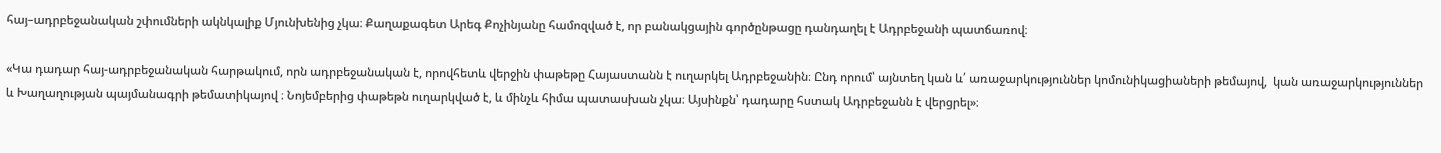հայ–ադրբեջանական շփումների ակնկալիք Մյունխենից չկա։ Քաղաքագետ Արեգ Քոչինյանը համոզված է, որ բանակցային գործընթացը դանդաղել է Ադրբեջանի պատճառով։

«Կա դադար հայ-ադրբեջանական հարթակում, որն ադրբեջանական է, որովհետև վերջին փաթեթը Հայաստանն է ուղարկել Ադրբեջանին։ Ընդ որում՝ այնտեղ կան և՛ առաջարկություններ կոմունիկացիաների թեմայով,  կան առաջարկություններ և Խաղաղության պայմանագրի թեմատիկայով ։ Նոյեմբերից փաթեթն ուղարկված է, և մինչև հիմա պատասխան չկա։ Այսինքն՝ դադարը հստակ Ադրբեջանն է վերցրել»։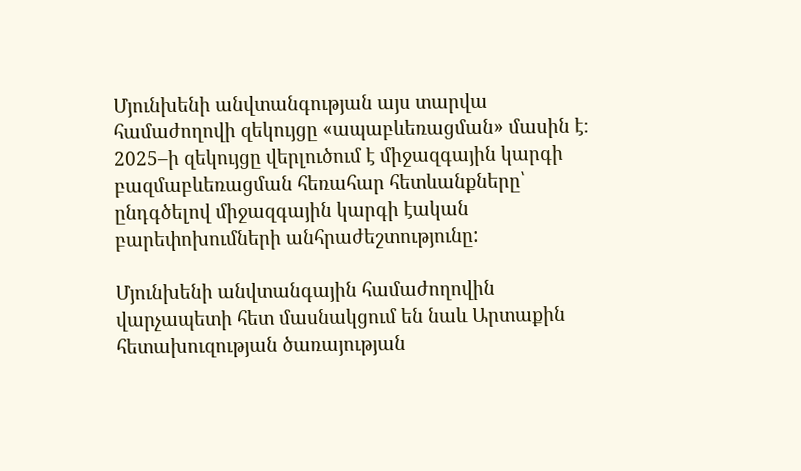Մյունխենի անվտանգության այս տարվա համաժողովի զեկույցը «ապաբևեռացման» մասին է։ 2025–ի զեկույցը վերլուծում է միջազգային կարգի բազմաբևեռացման հեռահար հետևանքները՝ ընդգծելով միջազգային կարգի էական բարեփոխումների անհրաժեշտությունը:

Մյունխենի անվտանգային համաժողովին վարչապետի հետ մասնակցում են նաև Արտաքին հետախուզության ծառայության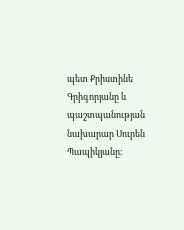պետ Քրիստինե Գրիգորյանը և պաշտպանության նախարար Սուրեն Պապիկյանը։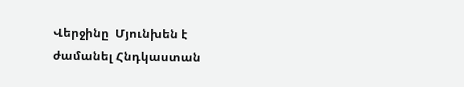Վերջինը  Մյունխեն է ժամանել Հնդկաստան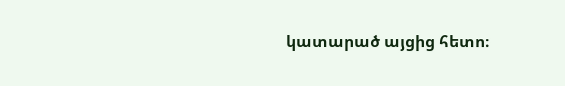կատարած այցից հետո։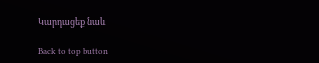Կարդացեք նաև

Back to top button